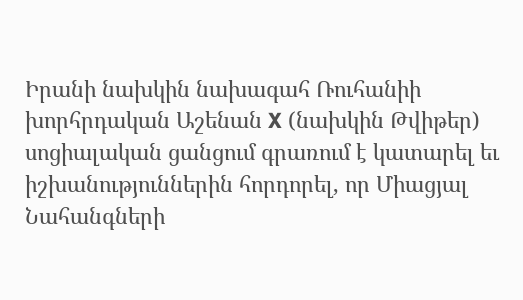Իրանի նախկին նախագահ Ռուհանիի խորհրդական Աշենան X (նախկին Թվիթեր) սոցիալական ցանցում գրառում է կատարել եւ իշխանություններին հորդորել, որ Միացյալ Նահանգների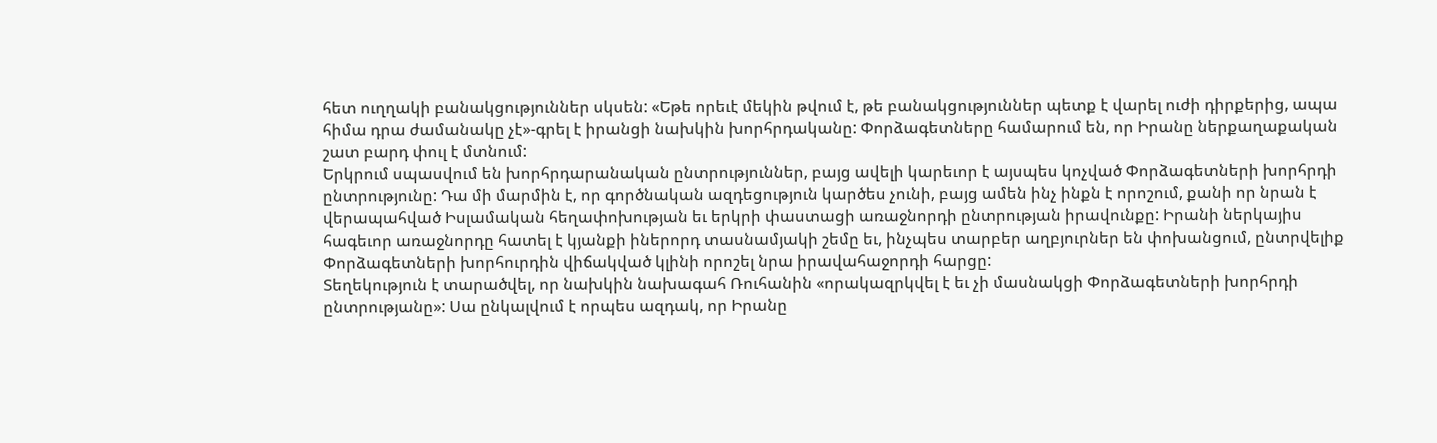հետ ուղղակի բանակցություններ սկսեն: «Եթե որեւէ մեկին թվում է, թե բանակցություններ պետք է վարել ուժի դիրքերից, ապա հիմա դրա ժամանակը չէ»-գրել է իրանցի նախկին խորհրդականը: Փորձագետները համարում են, որ Իրանը ներքաղաքական շատ բարդ փուլ է մտնում:
Երկրում սպասվում են խորհրդարանական ընտրություններ, բայց ավելի կարեւոր է այսպես կոչված Փորձագետների խորհրդի ընտրությունը: Դա մի մարմին է, որ գործնական ազդեցություն կարծես չունի, բայց ամեն ինչ ինքն է որոշում, քանի որ նրան է վերապահված Իսլամական հեղափոխության եւ երկրի փաստացի առաջնորդի ընտրության իրավունքը: Իրանի ներկայիս հագեւոր առաջնորդը հատել է կյանքի իներորդ տասնամյակի շեմը եւ, ինչպես տարբեր աղբյուրներ են փոխանցում, ընտրվելիք Փորձագետների խորհուրդին վիճակված կլինի որոշել նրա իրավահաջորդի հարցը:
Տեղեկություն է տարածվել, որ նախկին նախագահ Ռուհանին «որակազրկվել է եւ չի մասնակցի Փորձագետների խորհրդի ընտրությանը»: Սա ընկալվում է որպես ազդակ, որ Իրանը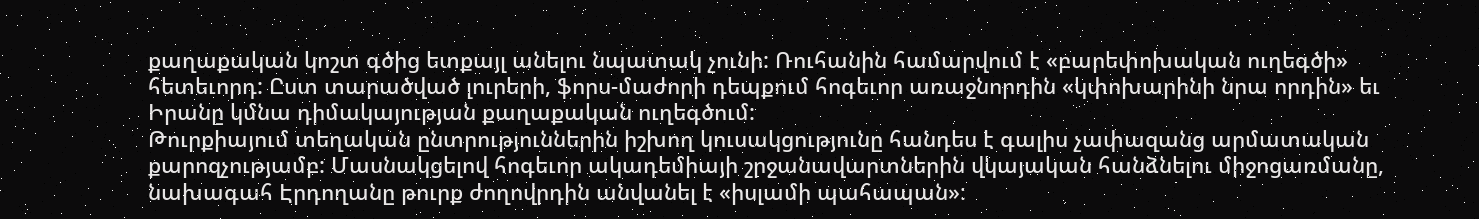քաղաքական կոշտ գծից ետքայլ անելու նպատակ չունի: Ռուհանին համարվում է «բարեփոխական ուղեգծի» հետեւորդ: Ըստ տարածված լուրերի, ֆորս-մաժորի դեպքում հոգեւոր առաջնորդին «կփոխարինի նրա որդին» եւ Իրանը կմնա դիմակայության քաղաքական ուղեգծում:
Թուրքիայում տեղական ընտրություններին իշխող կուսակցությունը հանդես է գալիս չափազանց արմատական քարոզչությամբ: Մասնակցելով հոգեւոր ակադեմիայի շրջանավարտներին վկայական հանձնելու միջոցառմանը, նախագահ Էրդողանը թուրք ժողովրդին անվանել է «իսլամի պահապան»: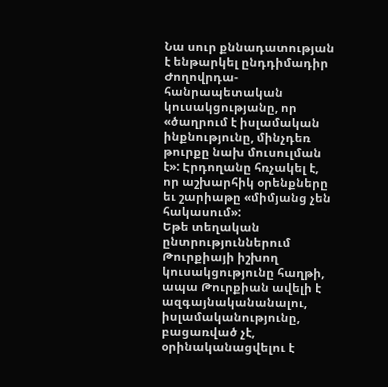Նա սուր քննադատության է ենթարկել ընդդիմադիր Ժողովրդա-հանրապետական կուսակցությանը, որ «ծաղրում է իսլամական ինքնությունը, մինչդեռ թուրքը նախ մուսուլման է»: Էրդողանը հռչակել է, որ աշխարհիկ օրենքները եւ շարիաթը «միմյանց չեն հակասում»:
Եթե տեղական ընտրություններում Թուրքիայի իշխող կուսակցությունը հաղթի, ապա Թուրքիան ավելի է ազգայնականանալու, իսլամականությունը, բացառված չէ, օրինականացվելու է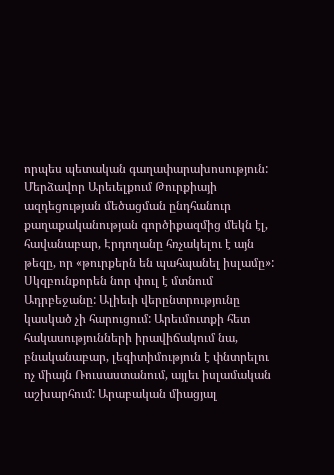որպես պետական գաղափարախոսություն: Մերձավոր Արեւելքում Թուրքիայի ազդեցության մեծացման ընդհանուր քաղաքականության գործիքազմից մեկն էլ, հավանաբար, Էրդողանը հռչակելու է այն թեզը, որ «թուրքերն են պահպանել իսլամը»:
Սկզբունքորեն նոր փուլ է մտնում Ադրբեջանը: Ալիեւի վերընտրությունը կասկած չի հարուցում: Արեւմուտքի հետ հակասությունների իրավիճակում նա, բնականաբար, լեգիտիմություն է փնտրելու ոչ միայն Ռուսաստանում, այլեւ իսլամական աշխարհում: Արաբական միացյալ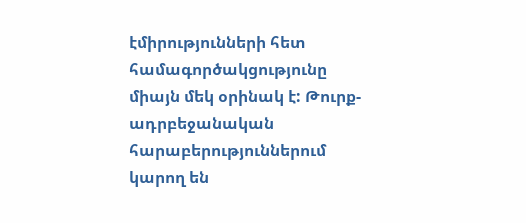էմիրությունների հետ համագործակցությունը միայն մեկ օրինակ է: Թուրք-ադրբեջանական հարաբերություններում կարող են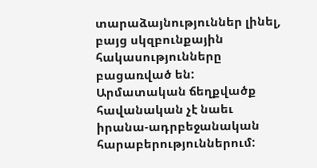տարաձայնություններ լինել, բայց սկզբունքային հակասությունները բացառված են: Արմատական ճեղքվածք հավանական չէ նաեւ իրանա-ադրբեջանական հարաբերություններում: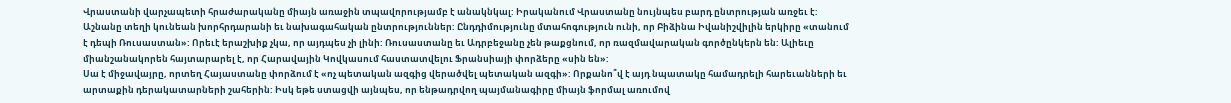Վրաստանի վարչապետի հրաժարականը միայն առաջին տպավորությամբ է անակնկալ: Իրականում Վրաստանը նույնպես բարդ ընտրության առջեւ է: Աշնանը տեղի կունեան խորհրդարանի եւ նախագահական ընտրություններ: Ընդդիմությունը մտահոգություն ունի, որ Բիձինա Իվանիշվիլին երկիրը «տանում է դեպի Ռուսաստան»: Որեւէ երաշխիք չկա, որ այդպես չի լինի: Ռուսաստանը եւ Ադրբեջանը չեն թաքցնում, որ ռազմավարական գործընկերն են: Ալիեւը միանշանակորեն հայտարարել է, որ Հարավային Կովկասում հաստատվելու Ֆրանսիայի փորձերը «սին են»:
Սա է միջավայրը, որտեղ Հայաստանը փորձում է «ոչ պետական ազգից վերածվել պետական ազգի»: Որքանո՞վ է այդ նպատակը համադրելի հարեւանների եւ արտաքին դերակատարների շահերին: Իսկ եթե ստացվի այնպես, որ ենթադրվող պայմանագիրը միայն ֆորմալ առումով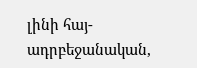լինի հայ-ադրբեջանական,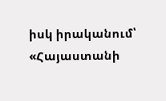իսկ իրականում՝ «Հայաստանի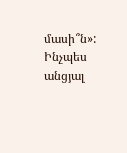մասի՞ն»: Ինչպես անցյալ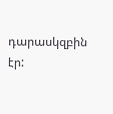դարասկզբին էր: